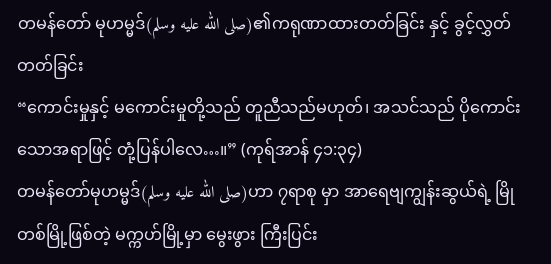တမန်တော် မုဟမ္မဒ်(صلى الله عليه وسلم)၏ကရုဏာထားတတ်ခြင်း နှင့် ခွင့်လွှတ်တတ်ခြင်း
“ကောင်းမှုနှင့် မကောင်းမှုတို့သည် တူညီသည်မဟုတ်၊ အသင်သည် ပိုကောင်းသောအရာဖြင့် တုံ့ပြန်ပါလေ…။” (ကုရ်အာန် ၄၁:၃၄)
တမန်တော်မုဟမ္မဒ်(صلى الله عليه وسلم)ဟာ ၇ရာစု မှာ အာရေဗျကျွန်းဆွယ်ရဲ့ မြိုတစ်မြို့ဖြစ်တဲ့ မက္ကဟ်မြို့မှာ မွေးဖွား ကြီးပြင်း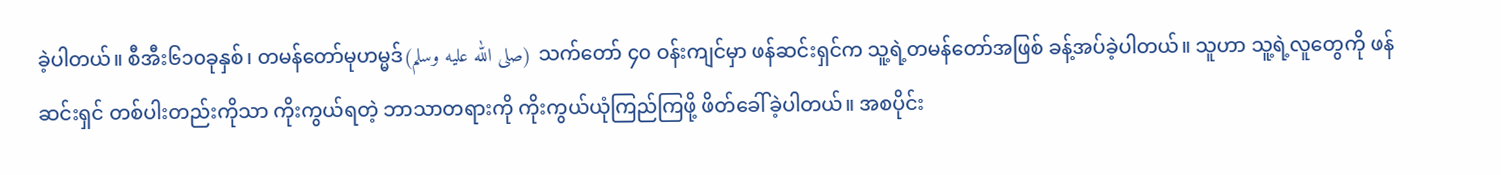ခဲ့ပါတယ်။ စီအီး၆၁၀ခုနှစ်၊ တမန်တော်မုဟမ္မဒ်(صلى الله عليه وسلم) သက်တော် ၄၀ ဝန်းကျင်မှာ ဖန်ဆင်းရှင်က သူ့ရဲ့တမန်တော်အဖြစ် ခန့်အပ်ခဲ့ပါတယ်။ သူဟာ သူ့ရဲ့လူတွေကို ဖန်ဆင်းရှင် တစ်ပါးတည်းကိုသာ ကိုးကွယ်ရတဲ့ ဘာသာတရားကို ကိုးကွယ်ယုံကြည်ကြဖို့ ဖိတ်ခေါ်ခဲ့ပါတယ်။ အစပိုင်း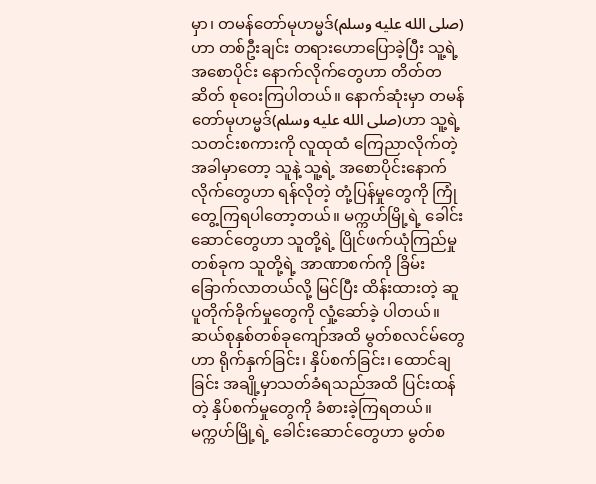မှာ၊ တမန်တော်မုဟမ္မဒ်(صلى الله عليه وسلم)ဟာ တစ်ဦးချင်း တရားဟောပြောခဲ့ပြီး သူ့ရဲ့ အစောပိုင်း နောက်လိုက်တွေဟာ တိတ်တဆိတ် စုဝေးကြပါတယ်။ နောက်ဆုံးမှာ တမန်တော်မုဟမ္မဒ်(صلى الله عليه وسلم)ဟာ သူ့ရဲ့ သတင်းစကားကို လူထုထံ ကြေညာလိုက်တဲ့အခါမှာတော့ သူနဲ့ သူ့ရဲ့ အစောပိုင်းနောက်လိုက်တွေဟာ ရန်လိုတဲ့ တုံ့ပြန်မှုတွေကို ကြုံတွေ့ကြရပါတော့တယ်။ မက္ကဟ်မြို့ရဲ့ ခေါင်းဆောင်တွေဟာ သူတို့ရဲ့ ပြိုင်ဖက်ယုံကြည်မှုတစ်ခုက သူတို့ရဲ့ အာဏာစက်ကို ခြိမ်းခြောက်လာတယ်လို့ မြင်ပြီး ထိန်းထားတဲ့ ဆူပူတိုက်ခိုက်မှုတွေကို လှုံ့ဆော်ခဲ့ ပါတယ်။ ဆယ်စုနှစ်တစ်ခုကျော်အထိ မွတ်စလင်မ်တွေဟာ ရိုက်နှက်ခြင်း၊ နှိပ်စက်ခြင်း၊ ထောင်ချခြင်း အချို့မှာသတ်ခံရသည်အထိ ပြင်းထန်တဲ့ နှိပ်စက်မှုတွေကို ခံစားခဲ့ကြရတယ်။ မက္ကဟ်မြို့ရဲ့ ခေါင်းဆောင်တွေဟာ မွတ်စ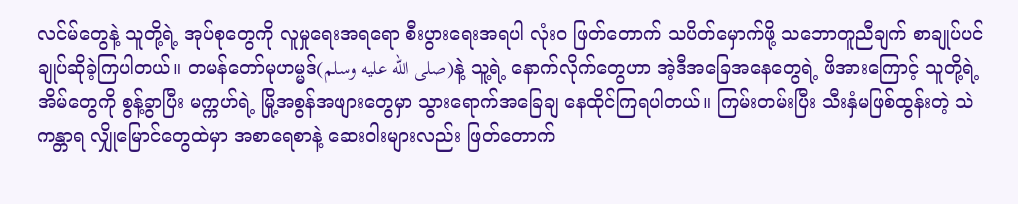လင်မ်တွေနဲ့ သူတို့ရဲ့ အုပ်စုတွေကို လူမှုရေးအရရော စီးပွားရေးအရပါ လုံးဝ ဖြတ်တောက် သပိတ်မှောက်ဖို့ သဘောတူညီချက် စာချုပ်ပင် ချုပ်ဆိုခဲ့ကြပါတယ်။ တမန်တော်မုဟမ္မဒ်(صلى الله عليه وسلم)နဲ့ သူ့ရဲ့ နောက်လိုက်တွေဟာ အဲ့ဒီအခြေအနေတွေရဲ့ ဖိအားကြောင့် သူတို့ရဲ့ အိမ်တွေကို စွန့်ခွာပြီး မက္ကဟ်ရဲ့ မြို့အစွန်အဖျားတွေမှာ သွားရောက်အခြေချ နေထိုင်ကြရပါတယ်။ ကြမ်းတမ်းပြီး သီးနှံမဖြစ်ထွန်းတဲ့ သဲကန္တာရ လျှိုမြောင်တွေထဲမှာ အစာရေစာနဲ့ ဆေးဝါးများလည်း ဖြတ်တောက်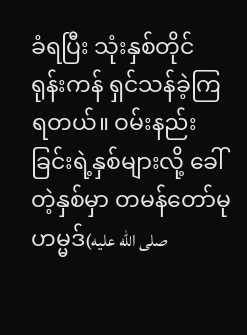ခံရပြီး သုံးနှစ်တိုင် ရုန်းကန် ရှင်သန်ခဲ့ကြရတယ်။ ဝမ်းနည်းခြင်းရဲ့နှစ်များလို့ ခေါ်တဲ့နှစ်မှာ တမန်တော်မုဟမ္မဒ်(صلى الله عليه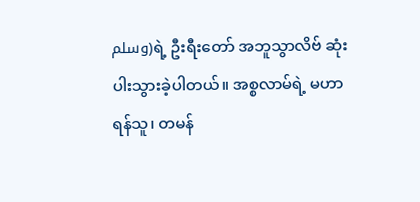وسلم)ရဲ့ ဦးရီးတော် အဘူသွာလိဗ် ဆုံးပါးသွားခဲ့ပါတယ်။ အစ္စလာမ်ရဲ့ မဟာရန်သူ၊ တမန်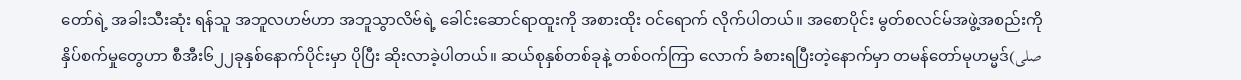တော်ရဲ့ အခါးသီးဆုံး ရန်သူ အဘူလဟဗ်ဟာ အဘူသွာလိဗ်ရဲ့ ခေါင်းဆောင်ရာထူးကို အစားထိုး ဝင်ရောက် လိုက်ပါတယ်။ အစောပိုင်း မွတ်စလင်မ်အဖွဲ့အစည်းကို နှိပ်စက်မှုတွေဟာ စီအီး၆၂၂ခုနှစ်နောက်ပိုင်းမှာ ပိုပြီး ဆိုးလာခဲ့ပါတယ်။ ဆယ်စုနှစ်တစ်ခုနဲ့ တစ်ဝက်ကြာ လောက် ခံစားရပြီးတဲ့နောက်မှာ တမန်တော်မုဟမ္မဒ်(صلى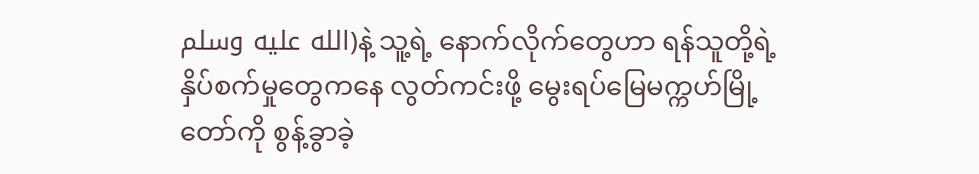الله عليه وسلم)နဲ့ သူ့ရဲ့ နောက်လိုက်တွေဟာ ရန်သူတို့ရဲ့ နှိပ်စက်မှုတွေကနေ လွတ်ကင်းဖို့ မွေးရပ်မြေမက္ကဟ်မြို့တော်ကို စွန့်ခွာခဲ့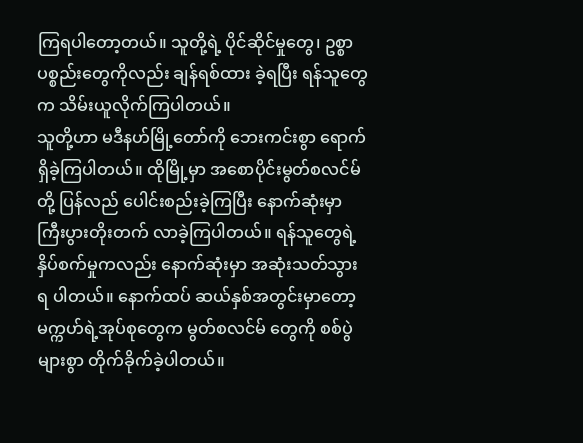ကြရပါတော့တယ်။ သူတို့ရဲ့ ပိုင်ဆိုင်မှုတွေ၊ ဥစ္စာပစ္စည်းတွေကိုလည်း ချန်ရစ်ထား ခဲ့ရပြီး ရန်သူတွေက သိမ်းယူလိုက်ကြပါတယ်။
သူတို့ဟာ မဒီနဟ်မြို့တော်ကို ဘေးကင်းစွာ ရောက်ရှိခဲ့ကြပါတယ်။ ထိုမြို့မှာ အစောပိုင်းမွတ်စလင်မ်တို့ ပြန်လည် ပေါင်းစည်းခဲ့ကြပြီး နောက်ဆုံးမှာ ကြီးပွားတိုးတက် လာခဲ့ကြပါတယ်။ ရန်သူတွေရဲ့ နှိပ်စက်မှုကလည်း နောက်ဆုံးမှာ အဆုံးသတ်သွားရ ပါတယ်။ နောက်ထပ် ဆယ်နှစ်အတွင်းမှာတော့ မက္ကဟ်ရဲ့အုပ်စုတွေက မွတ်စလင်မ် တွေကို စစ်ပွဲများစွာ တိုက်ခိုက်ခဲ့ပါတယ်။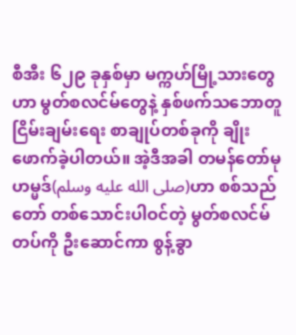စီအီး ၆၂၉ ခုနှစ်မှာ မက္ကဟ်မြို့သားတွေဟာ မွတ်စလင်မ်တွေနဲ့ နှစ်ဖက်သဘောတူ ငြိမ်းချမ်းရေး စာချုပ်တစ်ခုကို ချိုးဖောက်ခဲ့ပါတယ်။ အဲ့ဒီအခါ တမန်တော်မုဟမ္မဒ်(صلى الله عليه وسلم)ဟာ စစ်သည်တော် တစ်သောင်းပါဝင်တဲ့ မွတ်စလင်မ် တပ်ကို ဦးဆောင်ကာ စွန့်ခွာ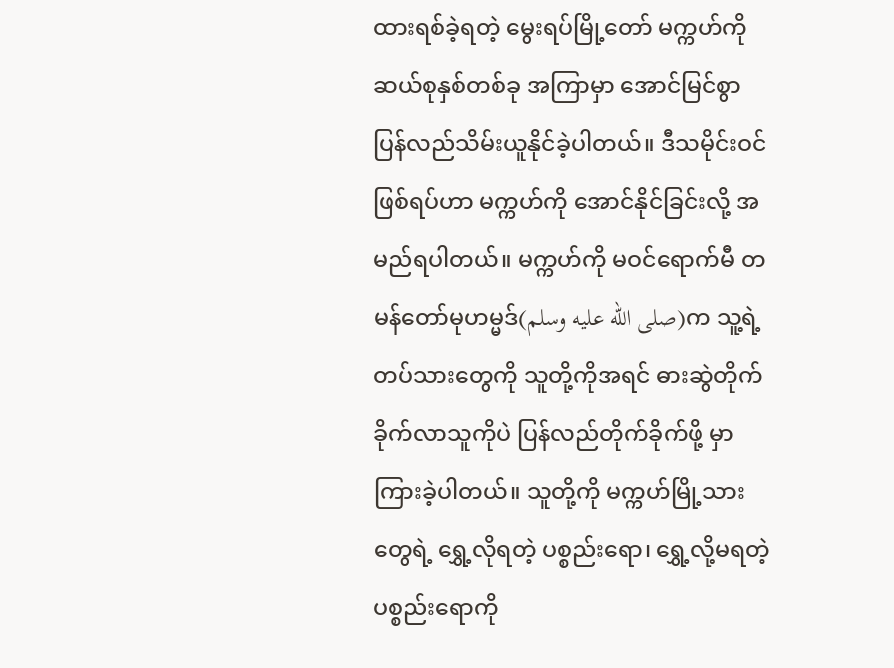ထားရစ်ခဲ့ရတဲ့ မွေးရပ်မြို့တော် မက္ကဟ်ကို ဆယ်စုနှစ်တစ်ခု အကြာမှာ အောင်မြင်စွာ ပြန်လည်သိမ်းယူနိုင်ခဲ့ပါတယ်။ ဒီသမိုင်းဝင်ဖြစ်ရပ်ဟာ မက္ကဟ်ကို အောင်နိုင်ခြင်းလို့ အမည်ရပါတယ်။ မက္ကဟ်ကို မဝင်ရောက်မီ တမန်တော်မုဟမ္မဒ်(صلى الله عليه وسلم)က သူ့ရဲ့တပ်သားတွေကို သူတို့ကိုအရင် ဓားဆွဲတိုက်ခိုက်လာသူကိုပဲ ပြန်လည်တိုက်ခိုက်ဖို့ မှာကြားခဲ့ပါတယ်။ သူတို့ကို မက္ကဟ်မြို့သားတွေရဲ့ ရွှေ့လိုရတဲ့ ပစ္စည်းရော၊ ရွှေ့လို့မရတဲ့ ပစ္စည်းရောကို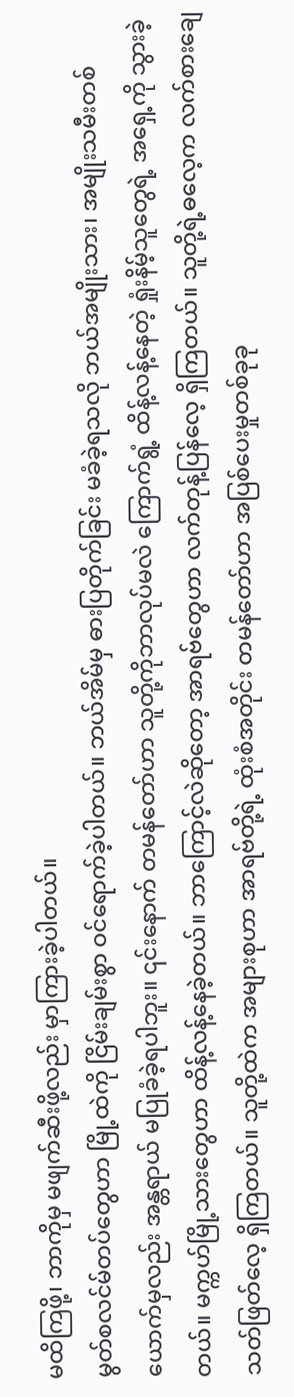မထိကြဖို့၊ ဘာကိုမှ မဖျက်ဆီးဖို့လည်း မှာကြားခဲ့ပါတယ်။
မွတ်စလင်မ်တပ်တွေဟာ မြို့ထဲကို ငြိမ်းချမ်းစွာ ဝင်ရောက်ခဲ့ပါတယ်။ ဘယ်အိမ်မှ ဓားပြတိုက်ခြင်း မခံခဲ့ရသလို ဘယ်အမျိုးသား၊ အမျိုးသမီးတစ်ယောက်မှလည်း အန္တရာယ် မပြုခံခဲ့ရပါဘူး။ ၎င်းနောက် တမန်တော်ဟာ သူတို့ကိုဘာလုပ်မလဲ ကြောက်ရွံ့ ထိန့်လန့်နေတဲ့ ရှုံးနိမ့်သူတွေရဲ့ အရှေ့ကို သွားခဲ့တယ်။ မက္ကဟ်မြို့သားတွေဟာ ထိန့်လန့်နေခဲ့တယ်။ ဘာကြောင့်လဲဆိုတော့ အာရဗ်တွေဟာ လက်တုန့်ပြန်လေ့ ရှိကြတယ်။ သူတို့ရဲ့ဓလေ့က လက်စားချေ သတ်ဖြတ်လေ့ ရှိကြတယ်။ သူတို့ထဲက အများစုဟာ အာရဗ်တို့ရဲ့ ထုံးစံအတိုင်း တမန်တော်ဟာ အပြစ်ပေးမှုတစ်ခုခု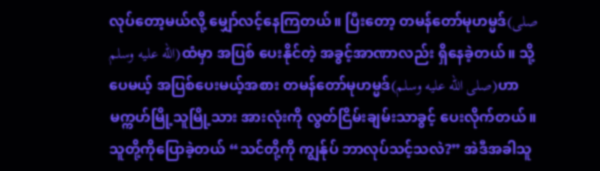လုပ်တော့မယ်လို့ မျှော်လင့်နေကြတယ်။ ပြီးတော့ တမန်တော်မုဟမ္မဒ်(صلى الله عليه وسلم)ထံမှာ အပြစ် ပေးနိုင်တဲ့ အခွင့်အာဏာလည်း ရှိနေခဲ့တယ်။ သို့ပေမယ့် အပြစ်ပေးမယ့်အစား တမန်တော်မုဟမ္မဒ်(صلى الله عليه وسلم)ဟာ မက္ကဟ်မြို့သူမြို့သား အားလုံးကို လွတ်ငြိမ်းချမ်းသာခွင့် ပေးလိုက်တယ်။ သူတို့ကိုပြောခဲ့တယ် “သင်တို့ကို ကျွန်ုပ် ဘာလုပ်သင့်သလဲ?” အဲဒီအခါသူ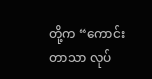တို့က “ကောင်းတာသာ လုပ်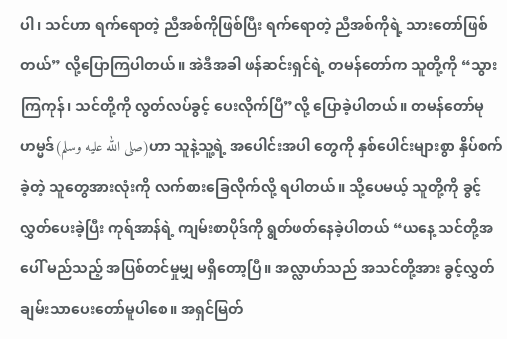ပါ၊ သင်ဟာ ရက်ရောတဲ့ ညီအစ်ကိုဖြစ်ပြီး ရက်ရောတဲ့ ညီအစ်ကိုရဲ့ သားတော်ဖြစ်တယ်” လို့ပြောကြပါတယ်။ အဲဒီအခါ ဖန်ဆင်းရှင်ရဲ့ တမန်တော်က သူတို့ကို “သွားကြကုန်၊ သင်တို့ကို လွတ်လပ်ခွင့် ပေးလိုက်ပြီ”လို့ ပြောခဲ့ပါတယ်။ တမန်တော်မုဟမ္မဒ်(صلى الله عليه وسلم)ဟာ သူနဲ့သူ့ရဲ့ အပေါင်းအပါ တွေကို နှစ်ပေါင်းများစွာ နှိပ်စက်ခဲ့တဲ့ သူတွေအားလုံးကို လက်စားခြေလိုက်လို့ ရပါတယ်။ သို့ပေမယ့် သူတို့ကို ခွင့်လွှတ်ပေးခဲ့ပြီး ကုရ်အာန်ရဲ့ ကျမ်းစာပိုဒ်ကို ရွတ်ဖတ်နေခဲ့ပါတယ် “ယနေ့ သင်တို့အပေါ် မည်သည့် အပြစ်တင်မှုမျှ မရှိတော့ပြီ။ အလ္လာဟ်သည် အသင်တို့အား ခွင့်လွှတ် ချမ်းသာပေးတော်မူပါစေ။ အရှင်မြတ်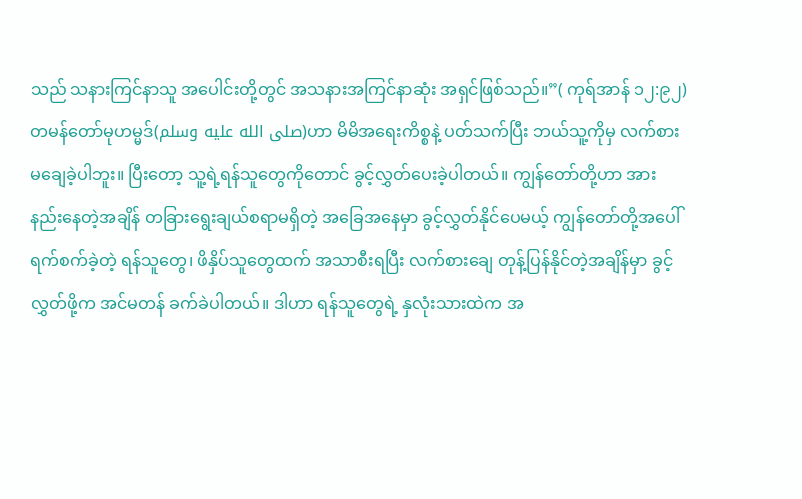သည် သနားကြင်နာသူ အပေါင်းတို့တွင် အသနားအကြင်နာဆုံး အရှင်ဖြစ်သည်။”( ကုရ်အာန် ၁၂:၉၂)
တမန်တော်မုဟမ္မဒ်(صلى الله عليه وسلم)ဟာ မိမိအရေးကိစ္စနဲ့ ပတ်သက်ပြီး ဘယ်သူ့ကိုမှ လက်စားမချေခဲ့ပါဘူး။ ပြီးတော့ သူ့ရဲ့ရန်သူတွေကိုတောင် ခွင့်လွှတ်ပေးခဲ့ပါတယ်။ ကျွန်တော်တို့ဟာ အားနည်းနေတဲ့အချိန် တခြားရွေးချယ်စရာမရှိတဲ့ အခြေအနေမှာ ခွင့်လွှတ်နိုင်ပေမယ့် ကျွန်တော်တို့အပေါ် ရက်စက်ခဲ့တဲ့ ရန်သူတွေ၊ ဖိနှိပ်သူတွေထက် အသာစီးရပြီး လက်စားချေ တုန့်ပြန်နိုင်တဲ့အချိန်မှာ ခွင့်လွှတ်ဖို့က အင်မတန် ခက်ခဲပါတယ်။ ဒါဟာ ရန်သူတွေရဲ့ နှလုံးသားထဲက အ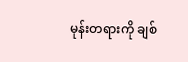မုန်းတရားကို ချစ်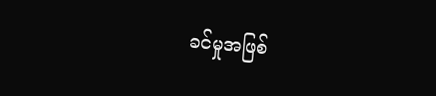ခင်မှုအဖြစ်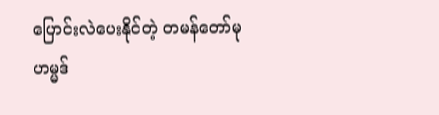ပြောင်းလဲပေးနိုင်တဲ့ တမန်တော်မုဟမ္မဒ်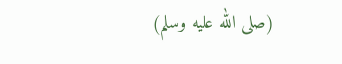(صلى الله عليه وسلم)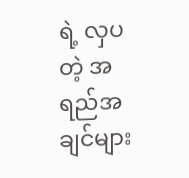ရဲ့ လှပတဲ့ အရည်အချင်များ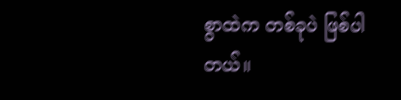စွာထဲက တစ်ခုပဲ ဖြစ်ပါတယ်။